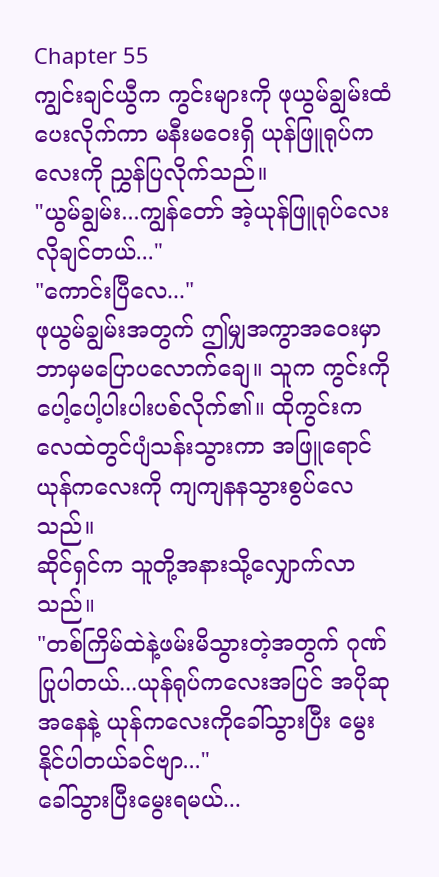Chapter 55
ကျွင်းချင်ယွီက ကွင်းများကို ဖုယွမ်ချွမ်းထံပေးလိုက်ကာ မနီးမဝေးရှိ ယုန်ဖြူရုပ်ကလေးကို ညွှန်ပြလိုက်သည်။
"ယွမ်ချွမ်း...ကျွန်တော် အဲ့ယုန်ဖြူရုပ်လေးလိုချင်တယ်..."
"ကောင်းပြီလေ..."
ဖုယွမ်ချွမ်းအတွက် ဤမျှအကွာအဝေးမှာ ဘာမှမပြောပလောက်ချေ။ သူက ကွင်းကို ပေါ့ပေါ့ပါးပါးပစ်လိုက်၏။ ထိုကွင်းက လေထဲတွင်ပျံသန်းသွားကာ အဖြူရောင်ယုန်ကလေးကို ကျကျနနသွားစွပ်လေသည်။
ဆိုင်ရှင်က သူတို့အနားသို့လျှောက်လာသည်။
"တစ်ကြိမ်ထဲနဲ့ဖမ်းမိသွားတဲ့အတွက် ဂုဏ်ပြုပါတယ်...ယုန်ရုပ်ကလေးအပြင် အပိုဆုအနေနဲ့ ယုန်ကလေးကိုခေါ်သွားပြီး မွေးနိုင်ပါတယ်ခင်ဗျာ..."
ခေါ်သွားပြီးမွေးရမယ်...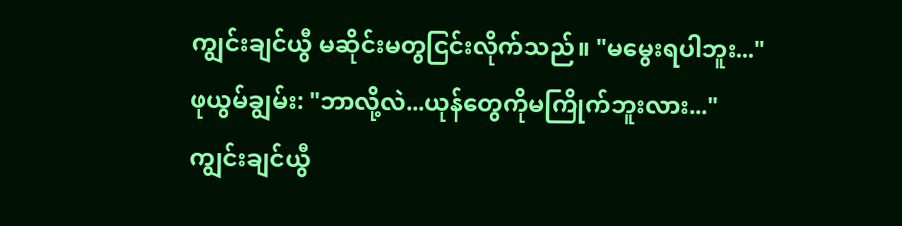ကျွင်းချင်ယွီ မဆိုင်းမတွငြင်းလိုက်သည်။ "မမွေးရပါဘူး..."
ဖုယွမ်ချွမ်း: "ဘာလို့လဲ...ယုန်တွေကိုမကြိုက်ဘူးလား..."
ကျွင်းချင်ယွီ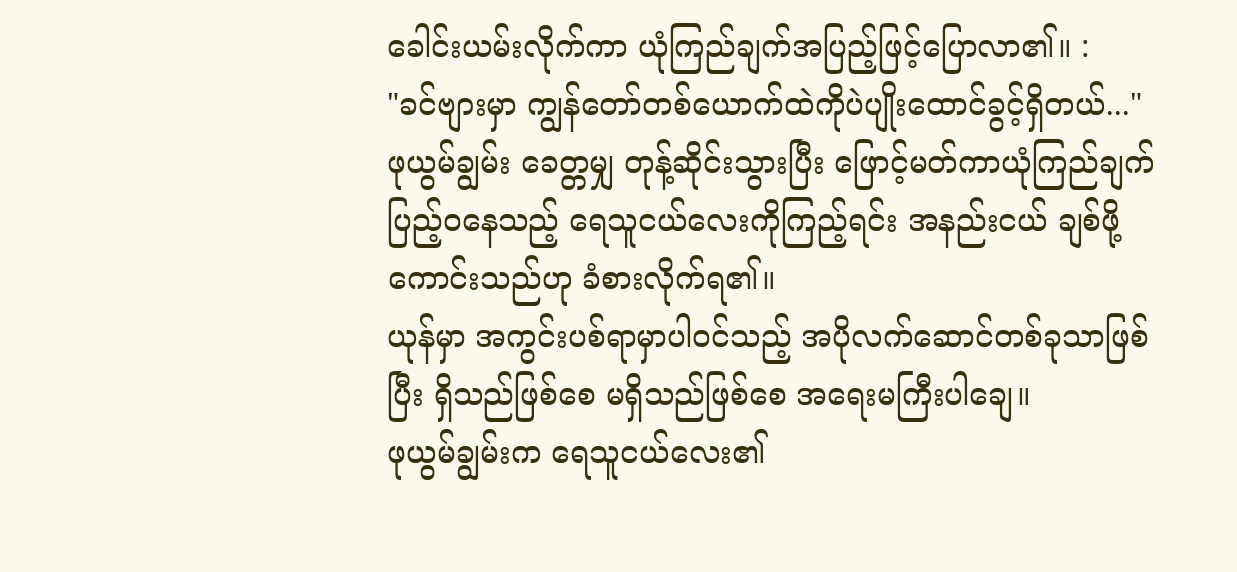ခေါင်းယမ်းလိုက်ကာ ယုံကြည်ချက်အပြည့်ဖြင့်ပြောလာ၏။ :
"ခင်ဗျားမှာ ကျွန်တော်တစ်ယောက်ထဲကိုပဲပျိုးထောင်ခွင့်ရှိတယ်..."
ဖုယွမ်ချွမ်း ခေတ္တမျှ တုန့်ဆိုင်းသွားပြီး ဖြောင့်မတ်ကာယုံကြည်ချက်ပြည့်ဝနေသည့် ရေသူငယ်လေးကိုကြည့်ရင်း အနည်းငယ် ချစ်ဖို့ကောင်းသည်ဟု ခံစားလိုက်ရ၏။
ယုန်မှာ အကွင်းပစ်ရာမှာပါဝင်သည့် အပိုလက်ဆောင်တစ်ခုသာဖြစ်ပြီး ရှိသည်ဖြစ်စေ မရှိသည်ဖြစ်စေ အရေးမကြီးပါချေ။
ဖုယွမ်ချွမ်းက ရေသူငယ်လေး၏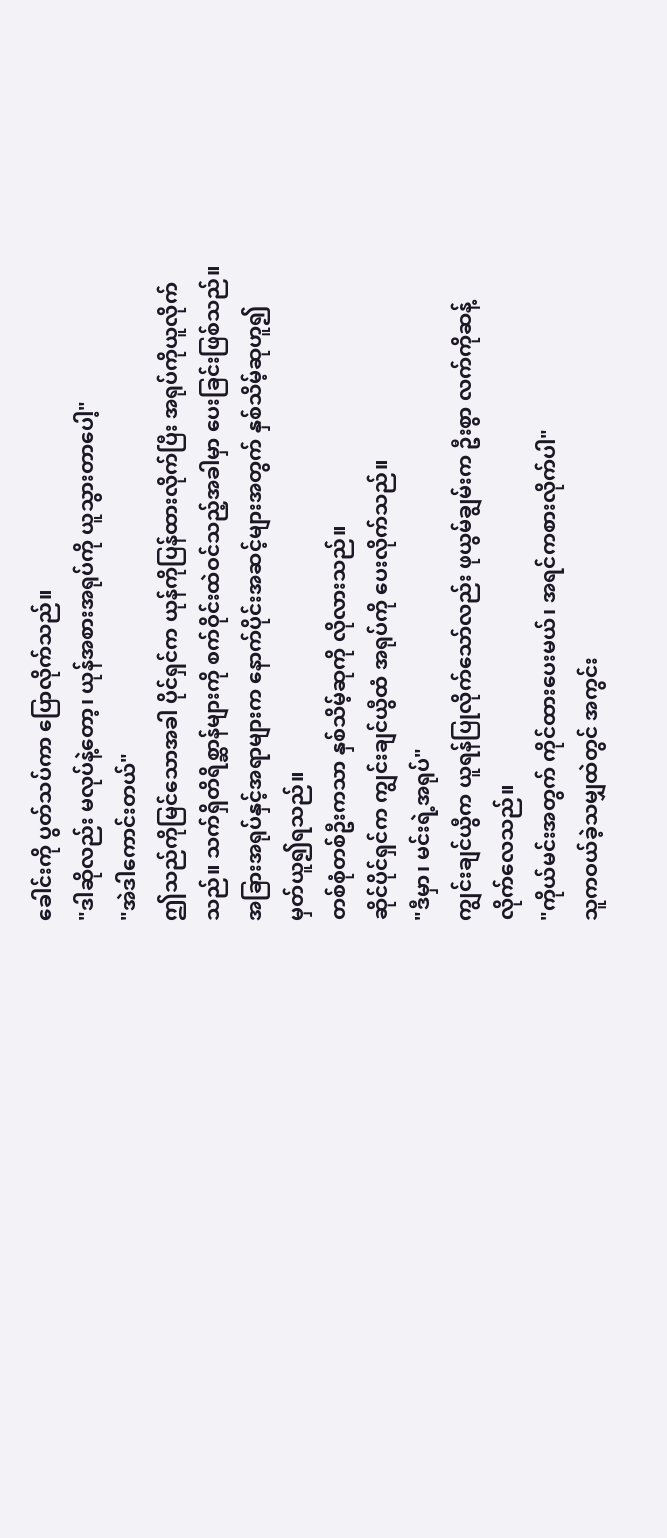ခေါင်းကို ပွတ်သပ်ကာ ပြောလိုက်သည်။
"ဒါဆိုလည်း မလုပ်နဲ့တော့၊ ယုန်အစားအရုပ်ကို ယူသွားတာပေါ့"
"အဲဒါကောင်းတယ်"
ဤသည်ကိုမြင်သောအခါ ပိုင်ရှင်က ယုန်ကိုပြန်ထားလိုက်ပြီး အရုပ်ကိုယူလိုက်သည်။ သက်ရှိတိရိစ္ဆာန်များကို စက်ဝိုင်းထဲဝင်သည့်အခါမှာ ပေးခြင်းဖြစ်သည်။ အခြားအရုပ်နှင့်အရာများက နောက်ပိုင်းအဆင့်များအတွက် နှစ်သိမ့်ဆုဟူ၍ မှတ်ယူ၍ရသည်။
တစ်စုံတစ်ဦးကသာ နှစ်သိမ့်ဆုကို လိုလားသည်။
ဆိုင်ပိုင်ရှင်က ကျွင်းချင်ယွီထံ အရုပ်ကို ပေးလိုက်သည်။
"ဒီမှာ၊ မင်းရဲ့အရုပ်"
ကျွင်းချင်ယွီက ယူရန်ပြုလိုက်သော်လည်း ဖုယွမ်ချွမ်းက ဦးစွာ လက်ကိုဆန့်လိုက်လေသည်။
"ကိုယ်မင်းအတွက် ကိုင်ထားပေးမယ်၊ အရင်ကစားလိုက်ပါ"
သူကဝယ်ခဲ့သမျှထဲတွင် အကွင်း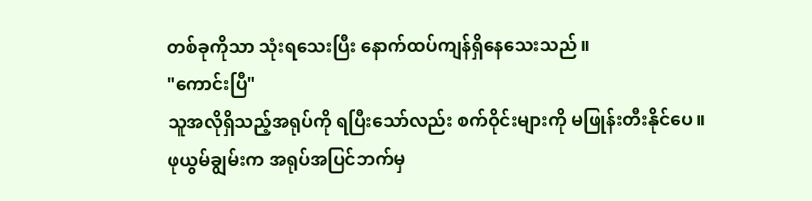တစ်ခုကိုသာ သုံးရသေးပြီး နောက်ထပ်ကျန်ရှိနေသေးသည်။
"ကောင်းပြီ"
သူအလိုရှိသည့်အရုပ်ကို ရပြီးသော်လည်း စက်ဝိုင်းများကို မဖြုန်းတီးနိုင်ပေ။
ဖုယွမ်ချွမ်းက အရုပ်အပြင်ဘက်မှ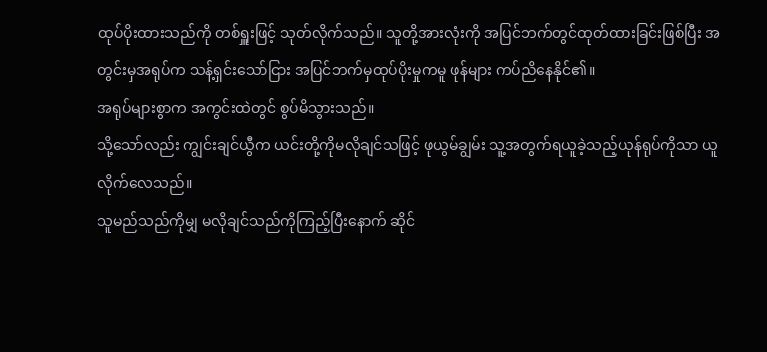ထုပ်ပိုးထားသည်ကို တစ်ရှူးဖြင့် သုတ်လိုက်သည်။ သူတို့အားလုံးကို အပြင်ဘက်တွင်ထုတ်ထားခြင်းဖြစ်ပြီး အတွင်းမှအရုပ်က သန့်ရှင်းသော်ငြား အပြင်ဘက်မှထုပ်ပိုးမှုကမူ ဖုန်များ ကပ်ညိနေနိုင်၏။
အရုပ်များစွာက အကွင်းထဲတွင် စွပ်မိသွားသည်။
သို့သော်လည်း ကျွင်းချင်ယွီက ယင်းတို့ကိုမလိုချင်သဖြင့် ဖုယွမ်ချွမ်း သူ့အတွက်ရယူခဲ့သည့်ယုန်ရုပ်ကိုသာ ယူလိုက်လေသည်။
သူမည်သည်ကိုမျှ မလိုချင်သည်ကိုကြည့်ပြီးနောက် ဆိုင်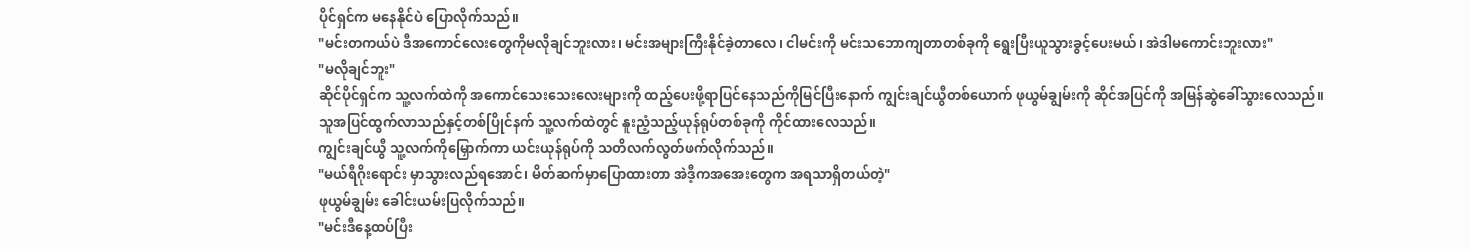ပိုင်ရှင်က မနေနိုင်ပဲ ပြောလိုက်သည်။
"မင်းတကယ်ပဲ ဒီအကောင်လေးတွေကိုမလိုချင်ဘူးလား၊ မင်းအများကြီးနိုင်ခဲ့တာလေ၊ ငါမင်းကို မင်းသဘောကျတာတစ်ခုကို ရွေးပြီးယူသွားခွင့်ပေးမယ်၊ အဲဒါမကောင်းဘူးလား"
"မလိုချင်ဘူး"
ဆိုင်ပိုင်ရှင်က သူ့လက်ထဲကို အကောင်သေးသေးလေးများကို ထည့်ပေးဖို့ရာပြင်နေသည်ကိုမြင်ပြီးနောက် ကျွင်းချင်ယွီတစ်ယောက် ဖုယွမ်ချွမ်းကို ဆိုင်အပြင်ကို အမြန်ဆွဲခေါ်သွားလေသည်။
သူအပြင်ထွက်လာသည်နှင့်တစ်ပြိုင်နက် သူ့လက်ထဲတွင် နူးညံ့သည့်ယုန်ရုပ်တစ်ခုကို ကိုင်ထားလေသည်။
ကျွင်းချင်ယွီ သူ့လက်ကိုမြှောက်ကာ ယင်းယုန်ရုပ်ကို သတိလက်လွတ်ဖက်လိုက်သည်။
"မယ်ရီဂိုးရောင်း မှာသွားလည်ရအောင်၊ မိတ်ဆက်မှာပြောထားတာ အဲဒီ့ကအအေးတွေက အရသာရှိတယ်တဲ့"
ဖုယွမ်ချွမ်း ခေါင်းယမ်းပြလိုက်သည်။
"မင်းဒီနေ့ထပ်ပြီး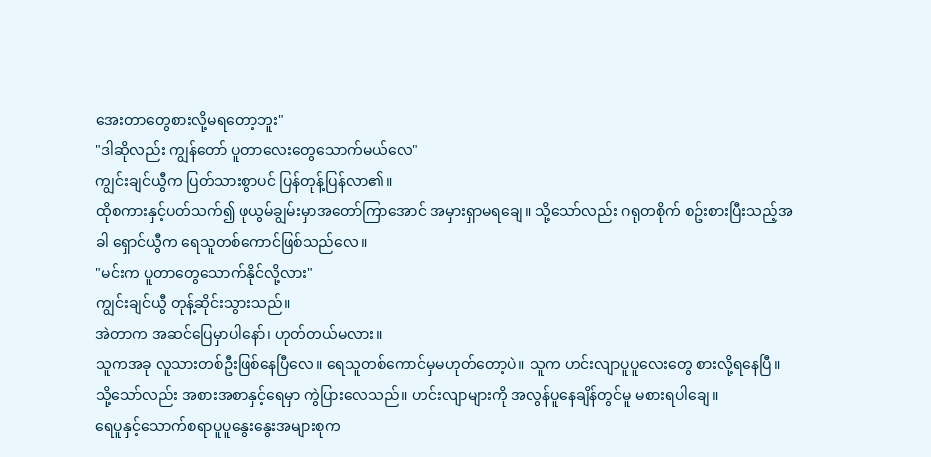အေးတာတွေစားလို့မရတော့ဘူး"
"ဒါဆိုလည်း ကျွန်တော် ပူတာလေးတွေသောက်မယ်လေ"
ကျွင်းချင်ယွီက ပြတ်သားစွာပင် ပြန်တုန့်ပြန်လာ၏။
ထိုစကားနှင့်ပတ်သက်၍ ဖုယွမ်ချွမ်းမှာအတော်ကြာအောင် အမှားရှာမရချေ။ သို့သော်လည်း ဂရုတစိုက် စဥ်းစားပြီးသည့်အခါ ရှောင်ယွီက ရေသူတစ်ကောင်ဖြစ်သည်လေ။
"မင်းက ပူတာတွေသောက်နိုင်လို့လား"
ကျွင်းချင်ယွီ တုန့်ဆိုင်းသွားသည်။
အဲတာက အဆင်ပြေမှာပါနော်၊ ဟုတ်တယ်မလား။
သူကအခု လူသားတစ်ဦးဖြစ်နေပြီလေ။ ရေသူတစ်ကောင်မှမဟုတ်တော့ပဲ။ သူက ဟင်းလျာပူပူလေးတွေ စားလို့ရနေပြီ။
သို့သော်လည်း အစားအစာနှင့်ရေမှာ ကွဲပြားလေသည်။ ဟင်းလျာများကို အလွန်ပူနေချိန်တွင်မူ မစားရပါချေ။
ရေပူနှင့်သောက်စရာပူပူနွေးနွေးအများစုက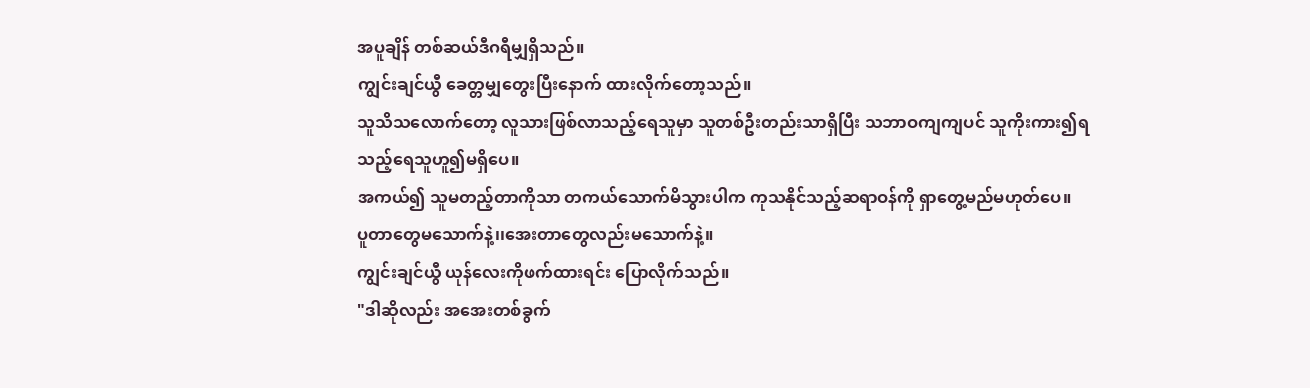အပူချိန် တစ်ဆယ်ဒီဂရီမျှရှိသည်။
ကျွင်းချင်ယွီ ခေတ္တမျှတွေးပြီးနောက် ထားလိုက်တော့သည်။
သူသိသလောက်တော့ လူသားဖြစ်လာသည့်ရေသူမှာ သူတစ်ဦးတည်းသာရှိပြီး သဘာဝကျကျပင် သူကိုးကား၍ရသည့်ရေသူဟူ၍မရှိပေ။
အကယ်၍ သူမတည့်တာကိုသာ တကယ်သောက်မိသွားပါက ကုသနိုင်သည့်ဆရာဝန်ကို ရှာတွေ့မည်မဟုတ်ပေ။
ပူတာတွေမသောက်နဲ့၊၊အေးတာတွေလည်းမသောက်နဲ့။
ကျွင်းချင်ယွီ ယုန်လေးကိုဖက်ထားရင်း ပြောလိုက်သည်။
"ဒါဆိုလည်း အအေးတစ်ခွက်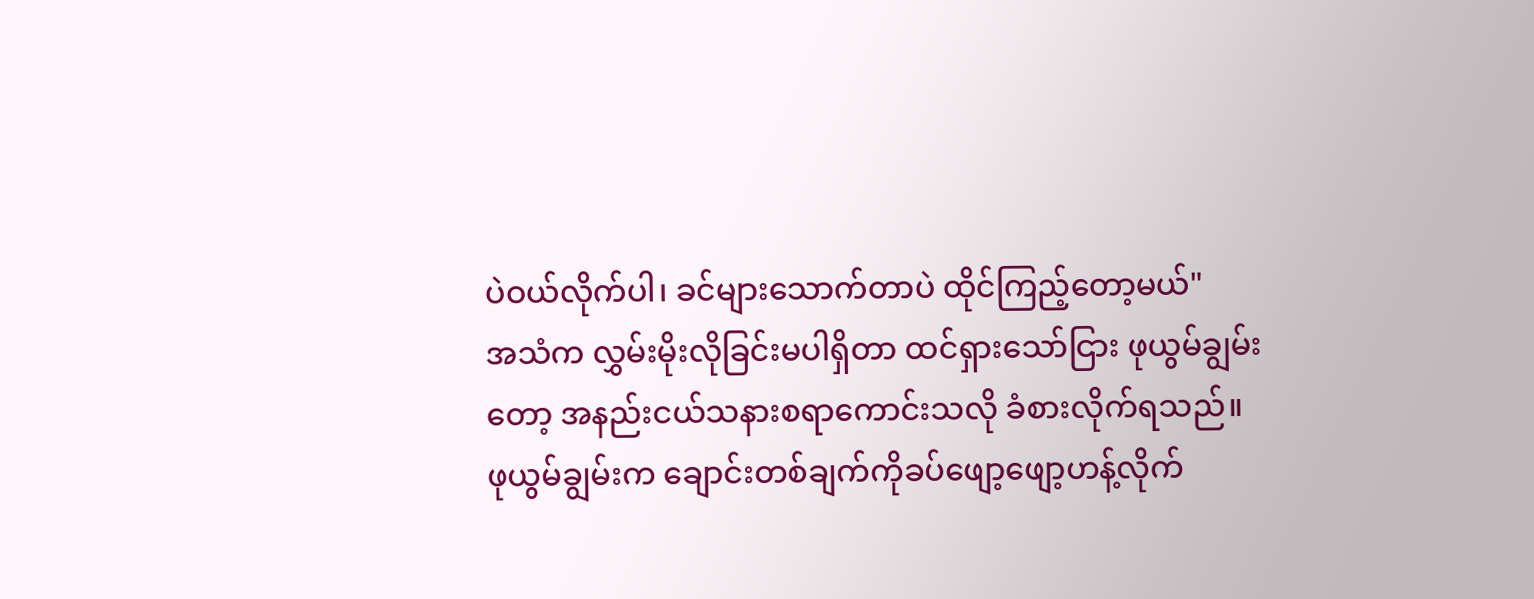ပဲဝယ်လိုက်ပါ၊ ခင်များသောက်တာပဲ ထိုင်ကြည့်တော့မယ်"
အသံက လွှမ်းမိုးလိုခြင်းမပါရှိတာ ထင်ရှားသော်ငြား ဖုယွမ်ချွမ်းတော့ အနည်းငယ်သနားစရာကောင်းသလို ခံစားလိုက်ရသည်။
ဖုယွမ်ချွမ်းက ချောင်းတစ်ချက်ကိုခပ်ဖျော့ဖျော့ဟန့်လိုက်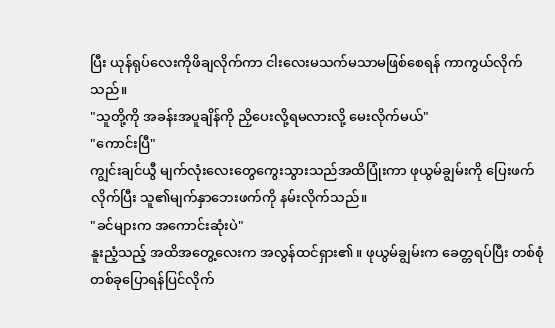ပြီး ယုန်ရုပ်လေးကိုဖိချလိုက်ကာ ငါးလေးမသက်မသာမဖြစ်စေရန် ကာကွယ်လိုက်သည်။
"သူတို့ကို အခန်းအပူချိန်ကို ညှိပေးလို့ရမလားလို့ မေးလိုက်မယ်"
"ကောင်းပြီ"
ကျွင်းချင်ယွီ မျက်လုံးလေးတွေကွေးသွားသည်အထိပြုံးကာ ဖုယွမ်ချွမ်းကို ပြေးဖက်လိုက်ပြီး သူ၏မျက်နှာဘေးဖက်ကို နမ်းလိုက်သည်။
"ခင်များက အကောင်းဆုံးပဲ"
နူးညံ့သည့် အထိအတွေ့လေးက အလွန်ထင်ရှား၏။ ဖုယွမ်ချွမ်းက ခေတ္တရပ်ပြီး တစ်စုံတစ်ခုပြောရန်ပြင်လိုက်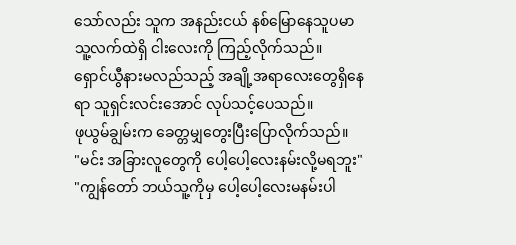သော်လည်း သူက အနည်းငယ် နစ်မြောနေသူပမာ သူ့လက်ထဲရှိ ငါးလေးကို ကြည့်လိုက်သည်။
ရှောင်ယွီနားမလည်သည့် အချို့အရာလေးတွေရှိနေရာ သူရှင်းလင်းအောင် လုပ်သင့်ပေသည်။
ဖုယွမ်ချွမ်းက ခေတ္တမျှတွေးပြီးပြောလိုက်သည်။
"မင်း အခြားလူတွေကို ပေါ့ပေါ့လေးနမ်းလို့မရဘူး"
"ကျွန်တော် ဘယ်သူ့ကိုမှ ပေါ့ပေါ့လေးမနမ်းပါ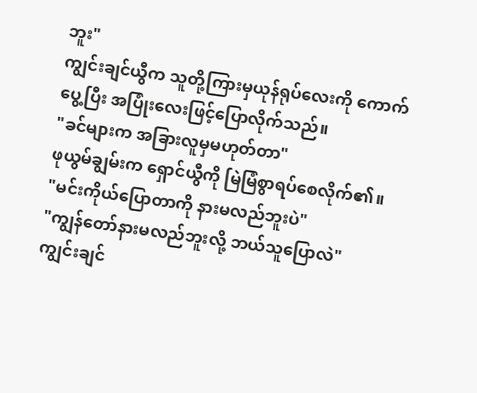ဘူး"
ကျွင်းချင်ယွီက သူတို့ကြားမှယုန်ရုပ်လေးကို ကောက်ပွေ့ပြီး အပြုံးလေးဖြင့်ပြောလိုက်သည်။
"ခင်များက အခြားလူမှမဟုတ်တာ"
ဖုယွမ်ချွမ်းက ရှောင်ယွီကို မြဲမြံစွာရပ်စေလိုက်၏။
"မင်းကိုယ်ပြောတာကို နားမလည်ဘူးပဲ"
"ကျွန်တော်နားမလည်ဘူးလို့ ဘယ်သူပြောလဲ"
ကျွင်းချင်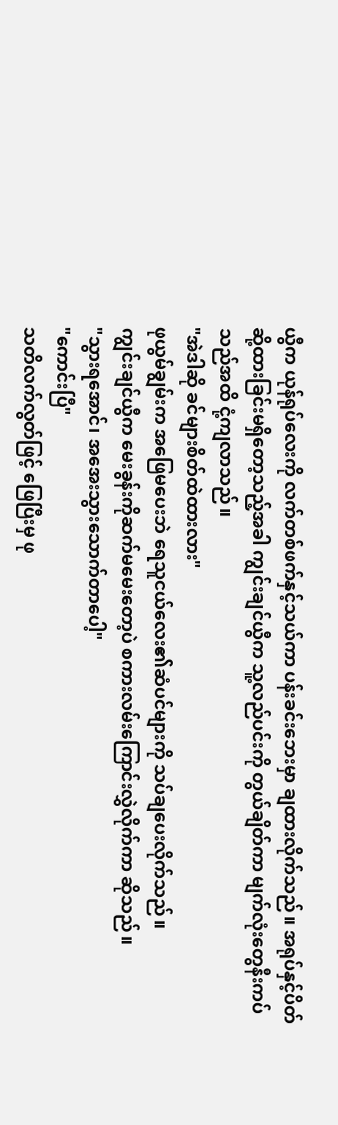ယွီက ယုန်ရုပ်လေးကို လက်တစ်ဖက်နှင့်သယ်ကာ ပန်းခင်းဘေးမှာ ချထားလိုက်သည်။ အရုပ်နှင့်ပိတ်ဆို့ထားခြင်းမရှိတော့သည့်အခါ ကျွင်းချင်ယွီက သူ့လည်ပင်းကို တွယ်ချိတ်ကာ မျက်လုံးတွေနီးကပ်သည်အထိ ငုံ့ကျလာသည်။
"အဲဒါဆို ခင်များစိတ်ထဲထားလား"
ဖုယွမ်ချွမ်းက အဖြေမပေးဘဲ ရေသူငယ်လေး၏ဆံပင်များကို သပ်ချပေးလိုက်သည်။
ကျွင်းချင်ယွီက မေးခွန်းကိုဆက်မမေးတော့ပဲ စကားလမ်းကြောင်းလွှဲလိုက်ကာ ဆိုသည်။
"သွားရအောင်၊ အအေးသွားသောက်တာပေါ့"
"ကောင်းပြီ"
သတိလက်လွတ်ဖြင့် ဖြေပြီးမှ ဖု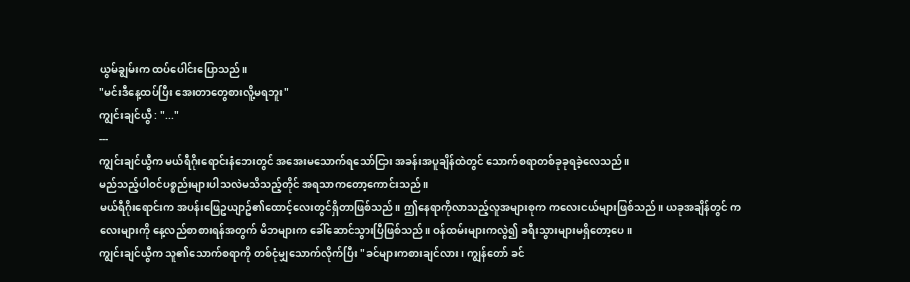ယွမ်ချွမ်းက ထပ်ပေါင်းပြောသည်။
"မင်းဒီနေ့ထပ်ပြီး အေးတာတွေစားလိူ့မရဘူး"
ကျွင်းချင်ယွီ : "..."
---
ကျွင်းချင်ယွီက မယ်ရီဂိုးရောင်းနံဘေးတွင် အအေးမသောက်ရသော်ငြား အခန်းအပူချိန်ထဲတွင် သောက်စရာတစ်ခုခုရခဲ့လေသည်။
မည်သည့်ပါဝင်ပစ္စည်းများပါသလဲမသိသည့်တိုင် အရသာကတော့ကောင်းသည်။
မယ်ရီဂိုးရောင်းက အပန်းဖြေဥယျာဥ်၏ထောင့်လေးတွင်ရှိတာဖြစ်သည်။ ဤနေရာကိုလာသည့်လူအများစုက ကလေးငယ်များဖြစ်သည်။ ယခုအချိန်တွင် ကလေးများကို နေ့လည်စာစားရန်အတွက် မိဘများက ခေါ်ဆောင်သွားပြီဖြစ်သည်။ ဝန်ထမ်းများကလွဲ၍ ခရီးသွားများမရှိတော့ပေ။
ကျွင်းချင်ယွီက သူ၏သောက်စရာကို တစ်ငုံမျှသောက်လိုက်ပြီး "ခင်များကစားချင်လား၊ ကျွန်တော် ခင်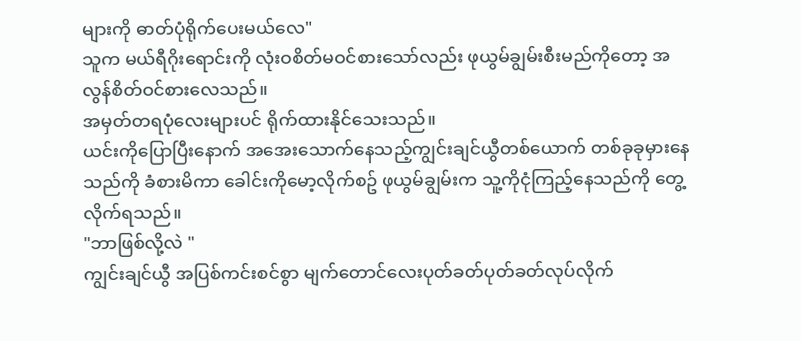များကို ဓာတ်ပုံရိုက်ပေးမယ်လေ"
သူက မယ်ရီဂိုးရောင်းကို လုံးဝစိတ်မဝင်စားသော်လည်း ဖုယွမ်ချွမ်းစီးမည်ကိုတော့ အလွန်စိတ်ဝင်စားလေသည်။
အမှတ်တရပုံလေးများပင် ရိုက်ထားနိုင်သေးသည်။
ယင်းကိုပြောပြီးနောက် အအေးသောက်နေသည့်ကျွင်းချင်ယွီတစ်ယောက် တစ်ခုခုမှားနေသည်ကို ခံစားမိကာ ခေါင်းကိုမော့လိုက်စဥ် ဖုယွမ်ချွမ်းက သူ့ကိုငုံကြည့်နေသည်ကို တွေ့လိုက်ရသည်။
"ဘာဖြစ်လို့လဲ "
ကျွင်းချင်ယွီ အပြစ်ကင်းစင်စွာ မျက်တောင်လေးပုတ်ခတ်ပုတ်ခတ်လုပ်လိုက်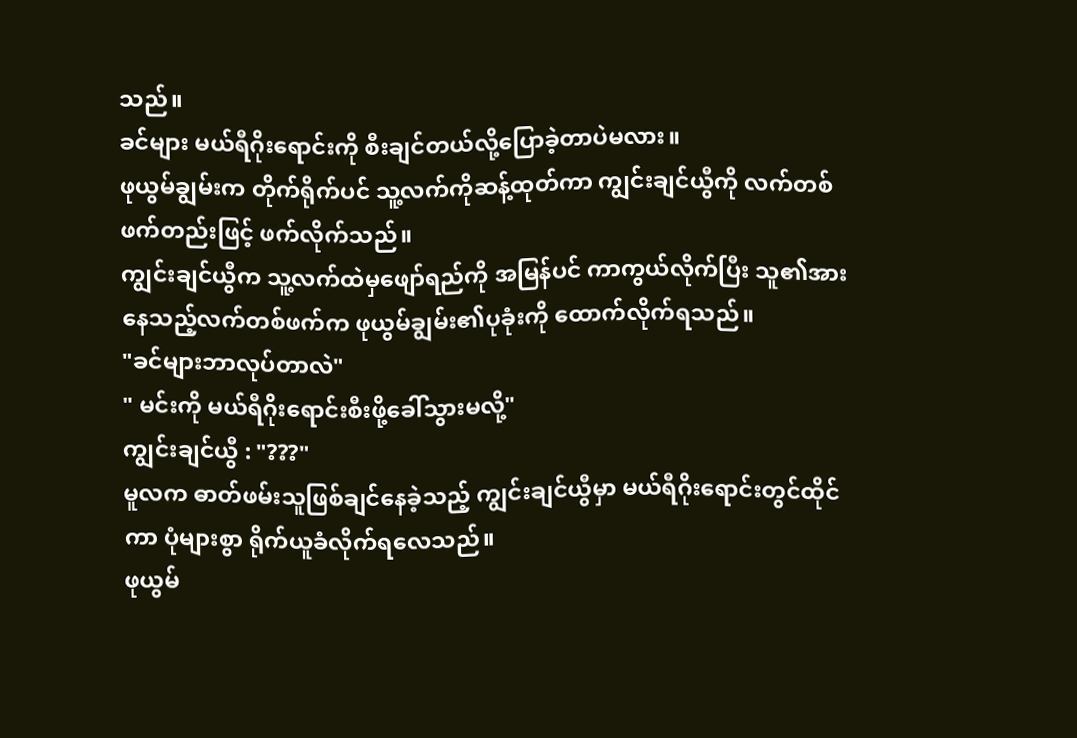သည်။
ခင်များ မယ်ရီဂိုးရောင်းကို စီးချင်တယ်လို့ပြောခဲ့တာပဲမလား။
ဖုယွမ်ချွမ်းက တိုက်ရိုက်ပင် သူ့လက်ကိုဆန့်ထုတ်ကာ ကျွင်းချင်ယွီကို လက်တစ်ဖက်တည်းဖြင့် ဖက်လိုက်သည်။
ကျွင်းချင်ယွီက သူ့လက်ထဲမှဖျော်ရည်ကို အမြန်ပင် ကာကွယ်လိုက်ပြီး သူ၏အားနေသည့်လက်တစ်ဖက်က ဖုယွမ်ချွမ်း၏ပုခုံးကို ထောက်လိုက်ရသည်။
"ခင်များဘာလုပ်တာလဲ"
" မင်းကို မယ်ရီဂိုးရောင်းစီးဖို့ခေါ်သွားမလို့"
ကျွင်းချင်ယွီ : "???"
မူလက ဓာတ်ဖမ်းသူဖြစ်ချင်နေခဲ့သည့် ကျွင်းချင်ယွီမှာ မယ်ရီဂိုးရောင်းတွင်ထိုင်ကာ ပုံများစွာ ရိုက်ယူခံလိုက်ရလေသည်။
ဖုယွမ်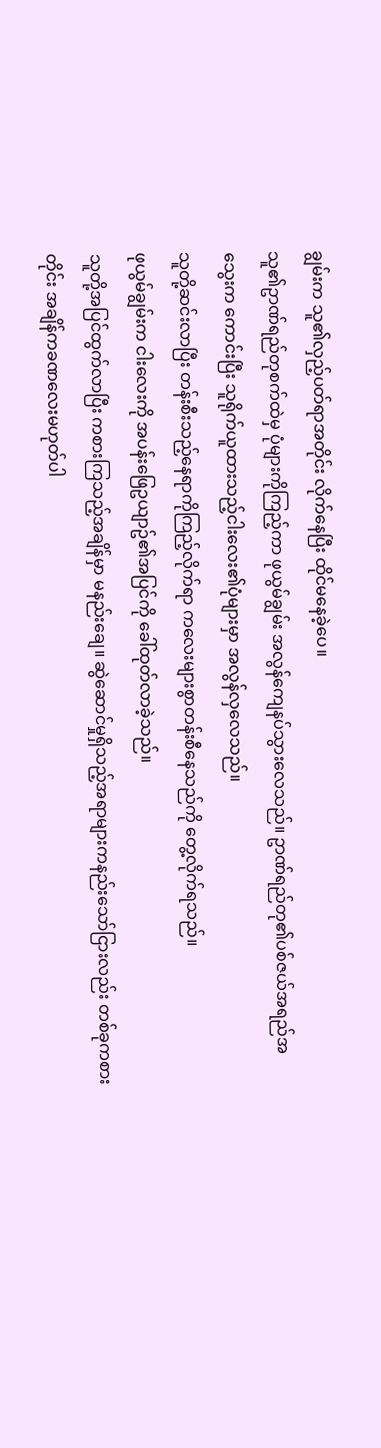ချွမ်းက သူ၏လှည့်ပတ်ရာအတိုင်း လိုက်နေပြီး ထိုင်မနေခဲ့ပေ။
သူ၏ဥာဏ်ရည်တုစက်ထဲမှ ပုံများကိုကြည့်ကာ ဖုယွမ်ချွမ်း အလွန်ကျေနပ်သွားလေသည်။ ဥာဏ်ရည်တု၏ပစ်ဇယ်အရည်အသွေးက ကောင်းပြီး သူရိုက်ယူထားသည့်ငါးလေး၏ပုံများမှာ အလွန်လှလေသည်။
သူတို့ဆင်းလာပြီး တန်းစီးသည့်နေရာကိုကြည့်လိုက်ရာ ကလေးများစွာတန်းစီနေသည်ကို တွေ့လိုက်ရသည်။
ဖုယွမ်ချွမ်းက ငါးလေးကို အပန်းဖြေဥယျာဥ်၏အပြင်ကို ခေါ်ထုတ်လာခဲ့သည်။
သူတို့အပြင်ထွက်လာပြီး ကစားကြသည့်အချိန်မှာ မနည်းချေ။ ဆွဲဆောင်မှုရှိသည့်အရာများကနည်းသော်ငြားလည်း တစ်ခုကစားတိုင်း အချိန်ကခဏလေးမဟုတ်ပါ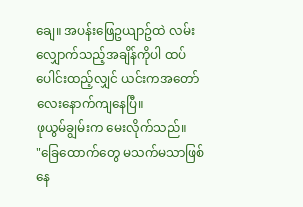ချေ။ အပန်းဖြေဥယျာဥ်ထဲ လမ်းလျှောက်သည့်အချိန်ကိုပါ ထပ်ပေါင်းထည့်လျှင် ယင်းကအတော်လေးနောက်ကျနေပြီ။
ဖုယွမ်ချွမ်းက မေးလိုက်သည်။
"ခြေထောက်တွေ မသက်မသာဖြစ်နေ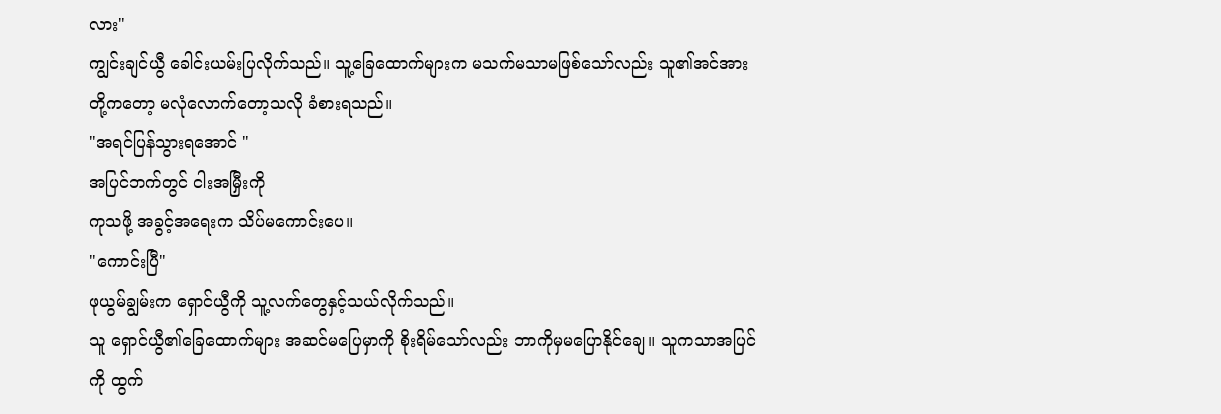လား"
ကျွင်းချင်ယွီ ခေါင်းယမ်းပြလိုက်သည်။ သူ့ခြေထောက်များက မသက်မသာမဖြစ်သော်လည်း သူ၏အင်အားတို့ကတော့ မလုံလောက်တော့သလို ခံစားရသည်။
"အရင်ပြန်သွားရအောင် "
အပြင်ဘက်တွင် ငါးအမြှီးကို
ကုသဖို့ အခွင့်အရေးက သိပ်မကောင်းပေ။
"ကောင်းပြီ"
ဖုယွမ်ချွမ်းက ရှောင်ယွီကို သူ့လက်တွေနှင့်သယ်လိုက်သည်။
သူ ရှောင်ယွီ၏ခြေထောက်များ အဆင်မပြေမှာကို စိုးရိမ်သော်လည်း ဘာကိုမှမပြောနိုင်ချေ။ သူကသာအပြင်ကို ထွက်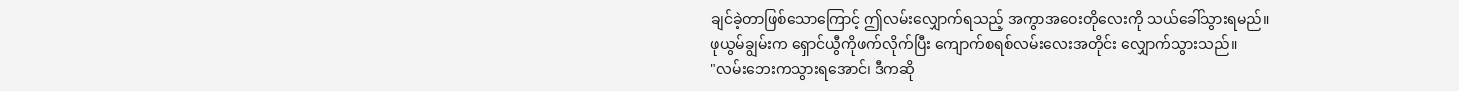ချင်ခဲ့တာဖြစ်သောကြောင့် ဤလမ်းလျှောက်ရသည့် အကွာအဝေးတိုလေးကို သယ်ခေါ်သွားရမည်။
ဖုယွမ်ချွမ်းက ရှောင်ယွီကိုဖက်လိုက်ပြီး ကျောက်စရစ်လမ်းလေးအတိုင်း လျှောက်သွားသည်။
"လမ်းဘေးကသွားရအောင်၊ ဒီကဆို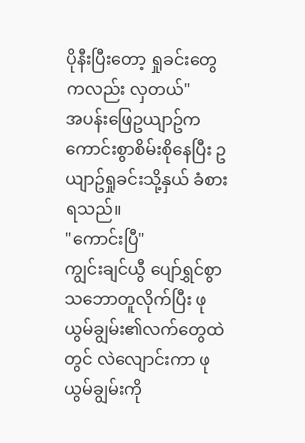ပိုနီးပြီးတော့ ရှုခင်းတွေကလည်း လှတယ်"
အပန်းဖြေဥယျာဥ်က ကောင်းစွာစိမ်းစိုနေပြီး ဥယျာဥ်ရှုခင်းသို့နှယ် ခံစားရသည်။
"ကောင်းပြီ"
ကျွင်းချင်ယွီ ပျော်ရွှင်စွာ သဘောတူလိုက်ပြီး ဖုယွမ်ချွမ်း၏လက်တွေထဲတွင် လဲလျောင်းကာ ဖုယွမ်ချွမ်းကို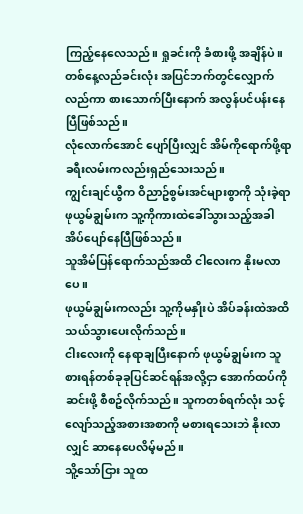ကြည့်နေလေသည်။ ရှုခင်းကို ခံစားဖို့ အချိန်ပဲ။
တစ်နေ့လည်ခင်းလုံး အပြင်ဘက်တွင်လျှောက်လည်ကာ စားသောက်ပြီးနောက် အလွန်ပင်ပန်းနေပြီဖြစ်သည်။
လုံလောက်အောင် ပျော်ပြီးလျှင် အိမ်ကိုရောက်ဖို့ရာ ခရီးလမ်းကလည်းရှည်သေးသည်။
ကျွင်းချင်ယွီက ဝိညာဥ်စွမ်းအင်များစွာကို သုံးခဲ့ရာ ဖုယွမ်ချွမ်းက သူ့ကိုကားထဲခေါ်သွားသည့်အခါ အိပ်ပျော်နေပြီဖြစ်သည်။
သူအိမ်ပြန်ရောက်သည်အထိ ငါလေးက နိုးမလာပေ။
ဖုယွမ်ချွမ်းကလည်း သူ့ကိုမနှိုးပဲ အိပ်ခန်းထဲအထိသယ်သွားပေးလိုက်သည်။
ငါးလေးကို နေရာချပြီးနောက် ဖုယွမ်ချွမ်းက သူစားရန်တစ်ခုခုပြင်ဆင်ရန်အလို့ငှာ အောက်ထပ်ကိုဆင်းဖို့ စီစဥ်လိုက်သည်။ သူကတစ်ရက်လုံး သင့်လျော်သည့်အစားအစာကို မစားရသေးဘဲ နိုးလာလျှင် ဆာနေပေလိမ့်မည်။
သိူ့သော်ငြား သူထ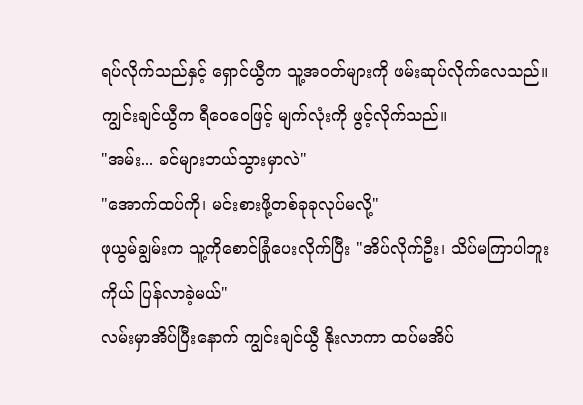ရပ်လိုက်သည်နှင့် ရှောင်ယွီက သူ့အဝတ်များကို ဖမ်းဆုပ်လိုက်လေသည်။
ကျွင်းချင်ယွီက ရီဝေဝေဖြင့် မျက်လုံးကို ဖွင့်လိုက်သည်။
"အမ်း... ခင်များဘယ်သွားမှာလဲ"
"အောက်ထပ်ကို၊ မင်းစားဖို့တစ်ခုခုလုပ်မလို့"
ဖုယွမ်ချွမ်းက သူ့ကိုစောင်ခြုံပေးလိုက်ပြီး "အိပ်လိုက်ဦး၊ သိပ်မကြာပါဘူး ကိုယ် ပြန်လာခဲ့မယ်"
လမ်းမှာအိပ်ပြီးနောက် ကျွင်းချင်ယွီ နိုးလာကာ ထပ်မအိပ်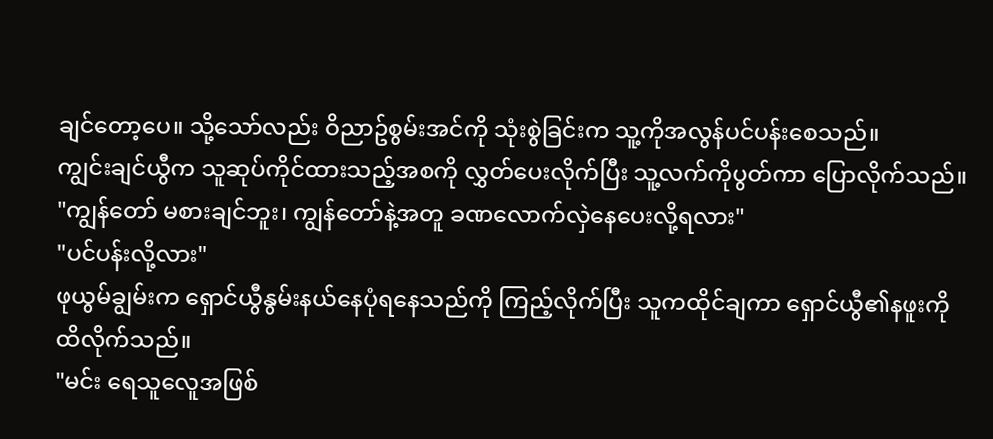ချင်တော့ပေ။ သို့သော်လည်း ဝိညာဥ်စွမ်းအင်ကို သုံးစွဲခြင်းက သူ့ကိုအလွန်ပင်ပန်းစေသည်။
ကျွင်းချင်ယွီက သူဆုပ်ကိုင်ထားသည့်အစကို လွှတ်ပေးလိုက်ပြီး သူ့လက်ကိုပွတ်ကာ ပြောလိုက်သည်။
"ကျွန်တော် မစားချင်ဘူး၊ ကျွန်တော်နဲ့အတူ ခဏလောက်လှဲနေပေးလို့ရလား"
"ပင်ပန်းလို့လား"
ဖုယွမ်ချွမ်းက ရှောင်ယွီနွမ်းနယ်နေပုံရနေသည်ကို ကြည့်လိုက်ပြီး သူကထိုင်ချကာ ရှောင်ယွီ၏နဖူးကို ထိလိုက်သည်။
"မင်း ရေသူလေူအဖြစ်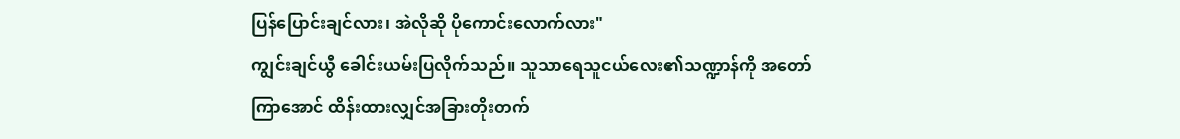ပြန်ပြောင်းချင်လား၊ အဲလိုဆို ပိုကောင်းလောက်လား"
ကျွင်းချင်ယွီ ခေါင်းယမ်းပြလိုက်သည်။ သူသာရေသူငယ်လေး၏သဏ္ဍာန်ကို အတော်ကြာအောင် ထိန်းထားလျှင်အခြားတိုးတက်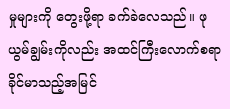မှုများကို တွေးဖို့ရာ ခက်ခဲလေသည်။ ဖုယွမ်ချွမ်းကိုလည်း အထင်ကြီးလောက်စရာခိုင်မာသည့်အမြင်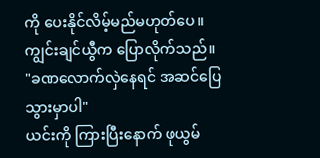ကို ပေးနိုင်လိမ့်မည်မဟုတ်ပေ။
ကျွင်းချင်ယွီက ပြောလိုက်သည်။
"ခဏလောက်လှဲနေရင် အဆင်ပြေသွားမှာပါ"
ယင်းကို ကြားပြီးနောက် ဖုယွမ်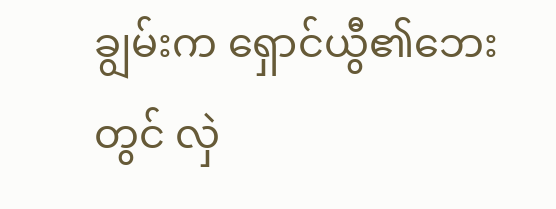ချွမ်းက ရှောင်ယွီ၏ဘေးတွင် လှဲ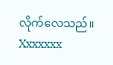လိုက်လေသည်။
Xxxxxxx